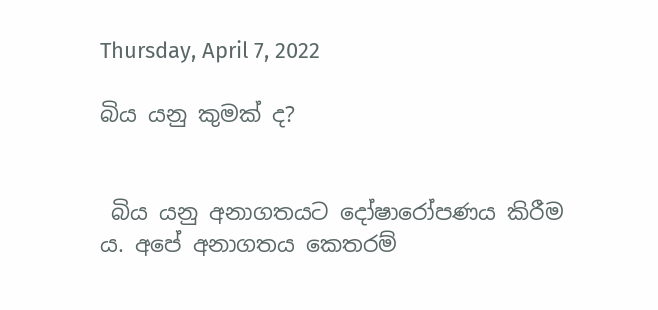Thursday, April 7, 2022

බිය යනු කුමක් ද?


 බිය යනු අනාගතයට දෝෂාරෝපණය කිරීම ය. අපේ අනාගතය කෙතරම්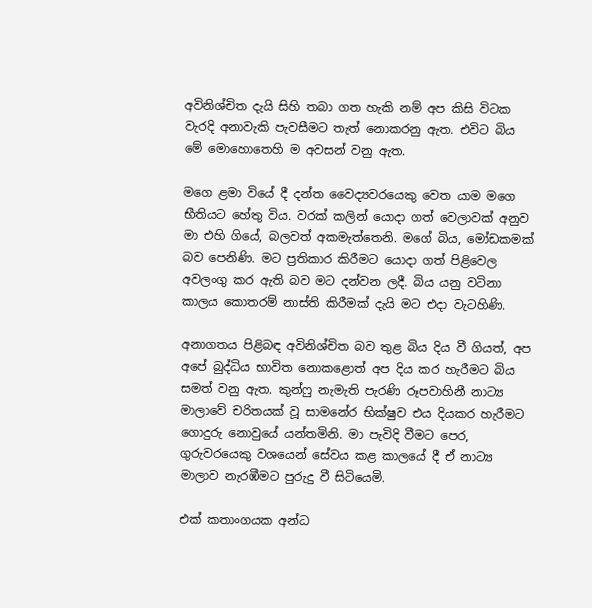අවිනිශ්චිත දැයි සිහි තබා ගත හැකි නම් අප කිසි විටක වැරදි අනාවැකි පැවසීමට තැත් නොකරනු ඇත. එවිට බිය මේ මොහොතෙහි ම අවසන් වනු ඇත.

මගෙ ළමා වියේ දී දන්ත වෛද්‍යවරයෙකු වෙත යාම මගෙ භීතියට හේතු විය. වරක් කලින් යොදා ගත් වෙලාවක් අනුව මා එහි ගියේ, බලවත් අකමැත්තෙනි. මගේ බිය, මෝඩකමක් බව පෙනිණි. මට ප්‍රතිකාර කිරීමට යොදා ගත් පිළිවෙල අවලංගු කර ඇති බව මට දන්වන ලදී. බිය යනු වටිනා කාලය කොතරම් නාස්ති කිරීමක් දැයි මට එදා වැටහිණි.

අනාගතය පිළිබඳ අවිනිශ්චිත බව තුළ බිය දිය වී ගියත්, අප අපේ බුද්ධිය භාවිත නොකළොත් අප දිය කර හැරීමට බිය සමත් වනු ඇත. කුන්ෆු නැමැති පැරණි රූපවාහිනී නාට්‍ය මාලාවේ චරිතයක් වූ සාමනේර භික්ෂුව එය දියකර හැරීමට ගොදුරු නොවුයේ යන්තමිනි. මා පැවිදි වීමට පෙර, ගුරුවරයෙකු වශයෙන් සේවය කළ කාලයේ දී ඒ නාට්‍ය මාලාව නැරඹීමට පුරුදු වී සිටියෙමි.

එක් කතාංගයක අන්ධ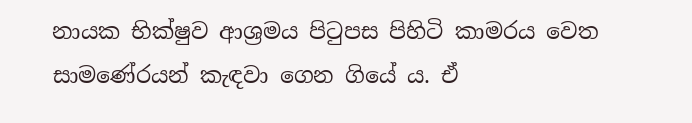නායක භික්ෂුව ආශ්‍රමය පිටුපස පිහිටි කාමරය වෙත සාමණේරයන් කැඳවා ගෙන ගියේ ය. ඒ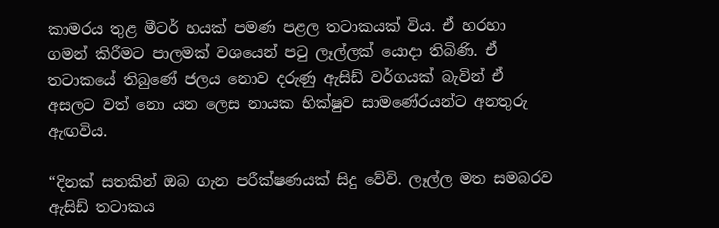කාමරය තුළ මීටර් හයක් පමණ පළල තටාකයක් විය. ඒ හරහා ගමන් කිරීමට පාලමක් වශයෙන් පටු ලෑල්ලක් යොදා තිබිණි. ඒ තටාකයේ තිබුණේ ජලය නොව දරුණු ඇසිඩ් වර්ගයක් බැවින් ඒ අසලට වත් නො යන ලෙස නායක භික්ෂුව සාමණේරයන්ට අනතුරු ඇඟවිය.

“දිනක් සතකින් ඔබ ගැන පරීක්ෂණයක් සිදු වේවි. ලෑල්ල මත සමබරව ඇසිඩ් තටාකය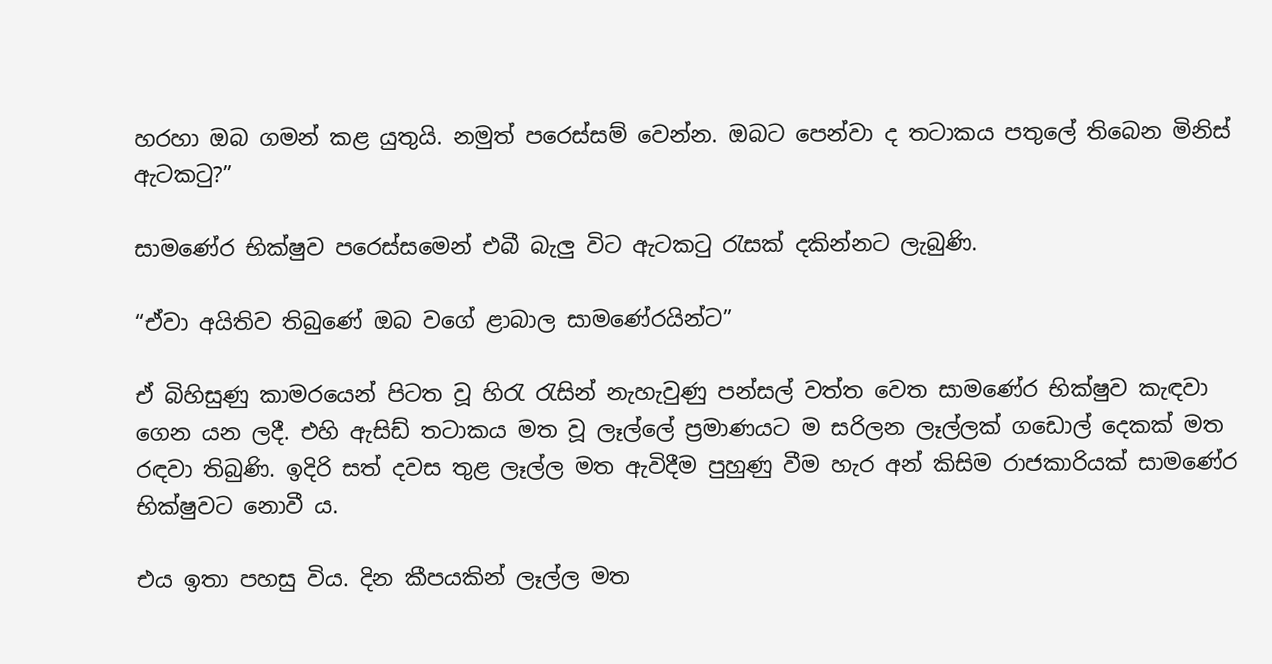හරහා ඔබ ගමන් කළ යුතුයි. නමුත් පරෙස්සම් වෙන්න. ඔබට පෙන්වා ද තටාකය පතුලේ තිබෙන මිනිස් ඇටකටු?”

සාමණේර භික්ෂුව පරෙස්සමෙන් එබී බැලු විට ඇටකටු රැසක් දකින්නට ලැබුණි.

“ඒවා අයිතිව තිබුණේ ඔබ වගේ ළාබාල සාමණේරයින්ට”

ඒ බිහිසුණු කාමරයෙන් පිටත වූ හිරැ රැසින් නැහැවුණු පන්සල් වත්ත වෙත සාමණේර භික්ෂුව කැඳවා ගෙන යන ලදී. එහි ඇසිඩ් තටාකය මත වූ ලෑල්ලේ ප්‍රමාණයට ම සරිලන ලෑල්ලක් ගඩොල් දෙකක් මත රඳවා තිබුණි. ඉදිරි සත් දවස තුළ ලෑල්ල මත ඇවිදීම පුහුණු වීම හැර අන් කිසිම රාජකාරියක් සාමණේර භික්ෂුවට නොවී ය.

එය ඉතා පහසු විය. දින කීපයකින් ලෑල්ල මත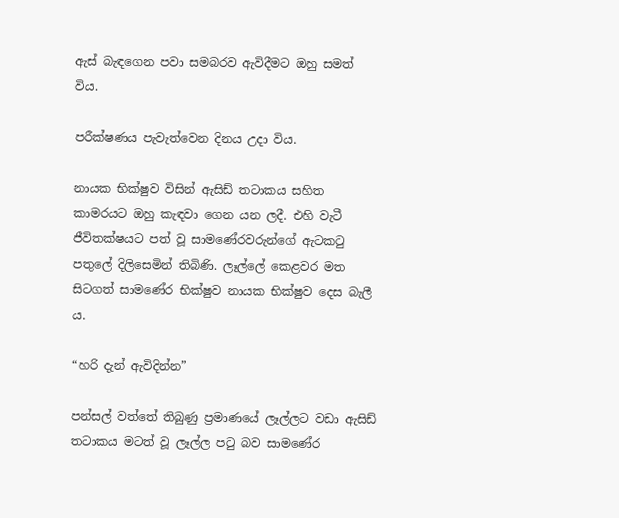ඇස් බැඳගෙන පවා සමබරව ඇවිදීමට ඔහු සමත් විය.

පරීක්ෂණය පැවැත්වෙන දිනය උදා විය.

නායක භික්ෂුව විසින් ඇසිඩ් තටාකය සහිත කාමරයට ඔහු කැඳවා ගෙන යන ලදී. එහි වැටී ජීවිතක්ෂයට පත් වූ සාමණේරවරුන්ගේ ඇටකටු පතුලේ දිලිසෙමින් තිබිණි. ලෑල්ලේ කෙළවර මත සිටගත් සාමණේර භික්ෂුව නායක භික්ෂුව දෙස බැලී ය.

“හරි දැන් ඇවිදින්න”

පන්සල් වත්තේ තිබුණු ප්‍රමාණයේ ලෑල්ලට වඩා ඇසිඩ් තටාකය මටත් වූ ලෑල්ල පටු බව සාමණේර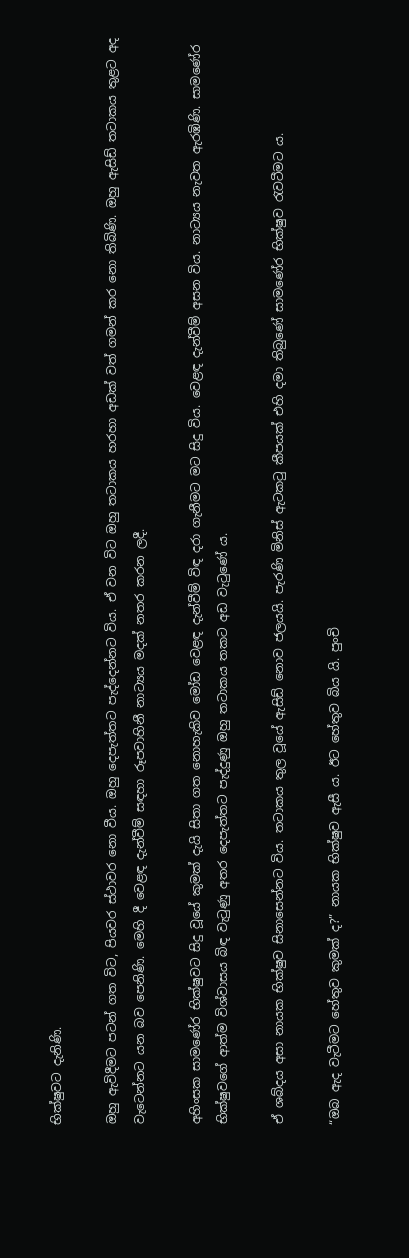භික්ෂුවට දැනිණි.

ඔහු ඇවිදීමට පටන් ගත විට, පියවර ස්ථාවර නො වීය. ඔහු දෙපැත්තට පැද්දෙන්නට විය. ඒ වන විට ඔහු තටාකය හරහා අඩක් වත් ගමන් කර නො තිබිණි. ඔහු ඇසිඩ් තටාකය තුළට අද වැටෙන්නට යන බව පෙනිණි. මෙහි දී වෙළඳ දැන්වීම් සඳහා රූපවාහිනී නාට්‍යය මදක් නතර කරන ලදී.

අහිංසක සාමණේර භික්ෂුවට සිදු වූයේ කුමක් දැයි සිතා ගත නොහැකිව මෝඩ වෙළඳ දැන්වීම් විඳ දරා ගැනීමට මට සිදු විය. වෙළඳ දැන්වීම් අසන විය. නාට්‍යය නැවත ඇරඹිණි. සාමණේර භික්ෂුවගේ ආත්ම විශ්වාසය බිඳ වැටුණු අතර දෙපැත්තට පැද්දුණු ඔහු තටාකය තකට අඩ වැටුණේ ය.

ඒ ශබ්දය අසා නායක භික්ෂුව සිනාසෙන්නට විය. තටාකය තුල වූයේ ඇසිඩ් නොව ජලයයි. පැරණි මිනිස් ඇටකටු කීපයක් එහි දමා තිබුණේ සාමණේර භික්ෂුව රැවටීමට ය.

“ඔබ ඇද වැටීමට හේතුව කුමක් ද?” නායක භික්ෂුව ඇසී ය. ඊට හේතුව බිය යි. පුංචි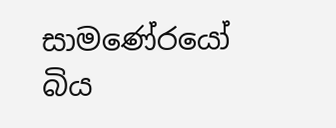සාමණේරයෝ බිය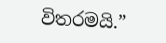විතරමයි.”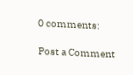0 comments:

Post a Comment